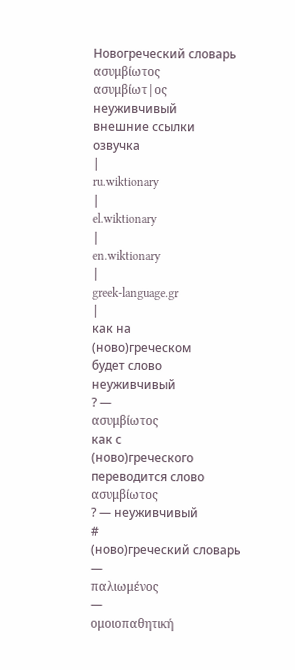Новогреческий словарь
ασυμβίωτος
ασυμβίωτ|ος
неуживчивый
внешние ссылки
озвучка
|
ru.wiktionary
|
el.wiktionary
|
en.wiktionary
|
greek-language.gr
|
как на
(ново)греческом
будет слово
неуживчивый
? —
ασυμβίωτος
как с
(ново)греческого
переводится слово
ασυμβίωτος
? — неуживчивый
#
(ново)греческий словарь
—
παλιωμένος
—
ομοιοπαθητική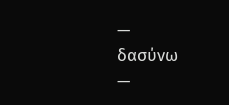—
δασύνω
—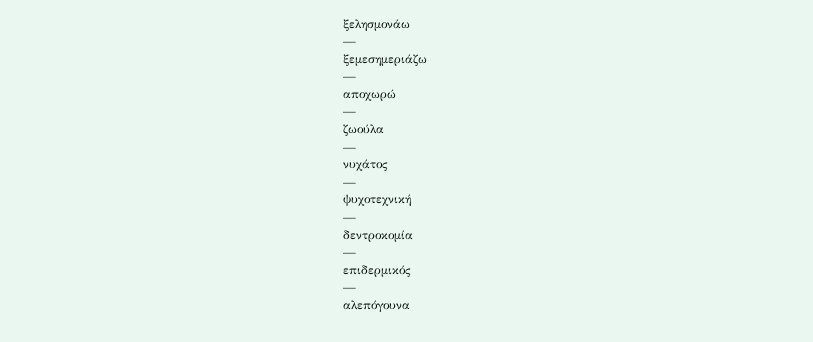ξελησμονάω
—
ξεμεσημεριάζω
—
αποχωρώ
—
ζωούλα
—
νυχάτος
—
ψυχοτεχνική
—
δεντροκομία
—
επιδερμικός
—
αλεπόγουνα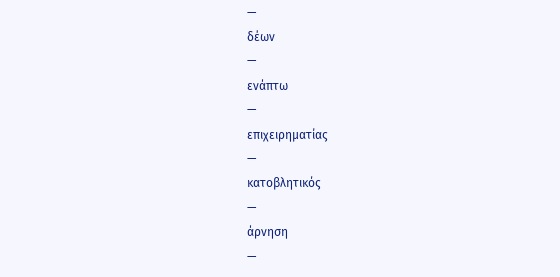—
δέων
—
ενάπτω
—
επιχειρηματίας
—
κατοβλητικός
—
άρνηση
—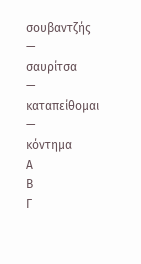σουβαντζής
—
σαυρίτσα
—
καταπείθομαι
—
κόντημα
Α
Β
Γ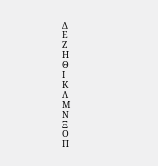Δ
Ε
Ζ
Η
Θ
Ι
Κ
Λ
Μ
Ν
Ξ
Ο
Π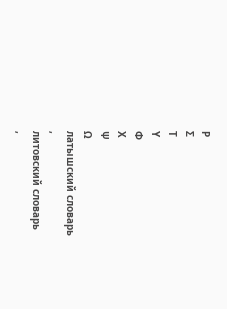Ρ
Σ
Τ
Υ
Φ
Χ
Ψ
Ω
латышский словарь
,
литовский словарь
,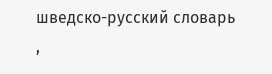шведско-русский словарь
,